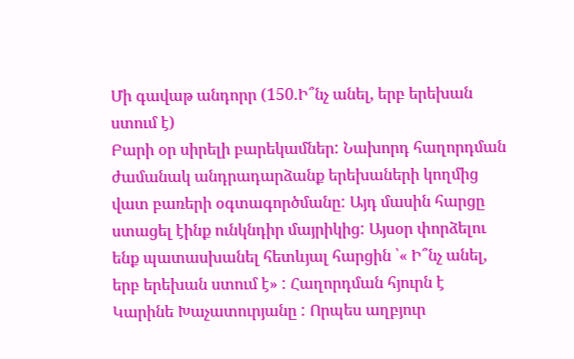Մի գավաթ անդորր (150.Ի՞նչ անել, երբ երեխան ստում է)
Բարի օր սիրելի բարեկամներ: Նախորդ հաղորդման ժամանակ անդրադարձանք երեխաների կողմից վատ բառերի օգտագործմանը: Այդ մասին հարցը ստացել էինք ունկնդիր մայրիկից: Այսօր փորձելու ենք պատասխանել հետևյալ հարցին ՝« Ի՞նչ անել, երբ երեխան ստում է» : Հաղորդման հյուրն է Կարինե Խաչատուրյանը : Որպես աղբյուր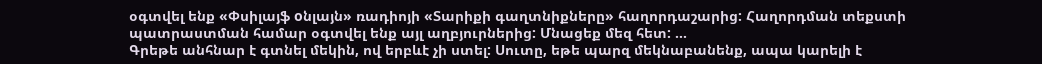օգտվել ենք «Փսիլայֆ oնլայն» ռադիոյի «Տարիքի գաղտնիքները» հաղորդաշարից: Հաղորդման տեքստի պատրաստման համար օգտվել ենք այլ աղբյուրներից: Մնացեք մեզ հետ: ...
Գրեթե անհնար է գտնել մեկին, ով երբևէ չի ստել: Սուտը, եթե պարզ մեկնաբանենք, ապա կարելի է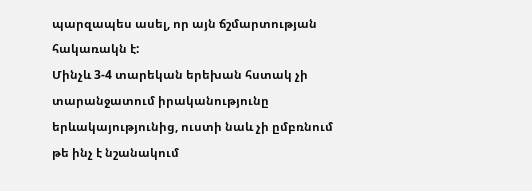պարզապես ասել, որ այն ճշմարտության հակառակն է:
Մինչև 3-4 տարեկան երեխան հստակ չի տարանջատում իրականությունը երևակայությունից, ուստի նաև չի ըմբռնում թե ինչ է նշանակում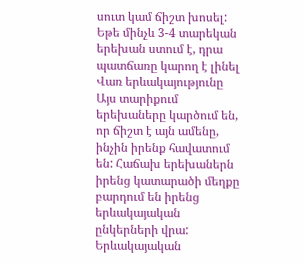սուտ կամ ճիշտ խոսել:
Եթե մինչև 3-4 տարեկան երեխան ստում է, դրա պատճառը կարող է լինել
Վառ երևակայությունը
Այս տարիքում երեխաները կարծում են, որ ճիշտ է այն ամենը, ինչին իրենք հավատում են: Հաճախ երեխաներն իրենց կատարածի մեղքը բարդում են իրենց երևակայական ընկերների վրա: Երևակայական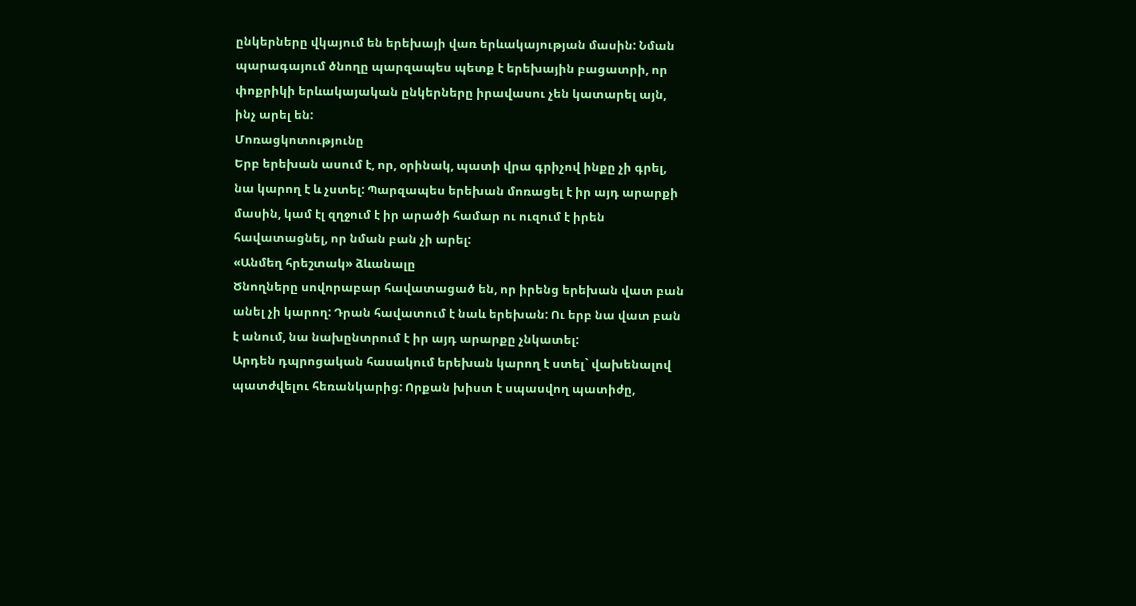ընկերները վկայում են երեխայի վառ երևակայության մասին: Նման պարագայում ծնողը պարզապես պետք է երեխային բացատրի, որ փոքրիկի երևակայական ընկերները իրավասու չեն կատարել այն, ինչ արել են:
Մոռացկոտությունը
Երբ երեխան ասում է, որ, օրինակ, պատի վրա գրիչով ինքը չի գրել, նա կարող է և չստել: Պարզապես երեխան մոռացել է իր այդ արարքի մասին, կամ էլ զղջում է իր արածի համար ու ուզում է իրեն հավատացնել, որ նման բան չի արել:
«Անմեղ հրեշտակ» ձևանալը
Ծնողները սովորաբար հավատացած են, որ իրենց երեխան վատ բան անել չի կարող: Դրան հավատում է նաև երեխան: Ու երբ նա վատ բան է անում, նա նախընտրում է իր այդ արարքը չնկատել:
Արդեն դպրոցական հասակում երեխան կարող է ստել` վախենալով պատժվելու հեռանկարից: Որքան խիստ է սպասվող պատիժը,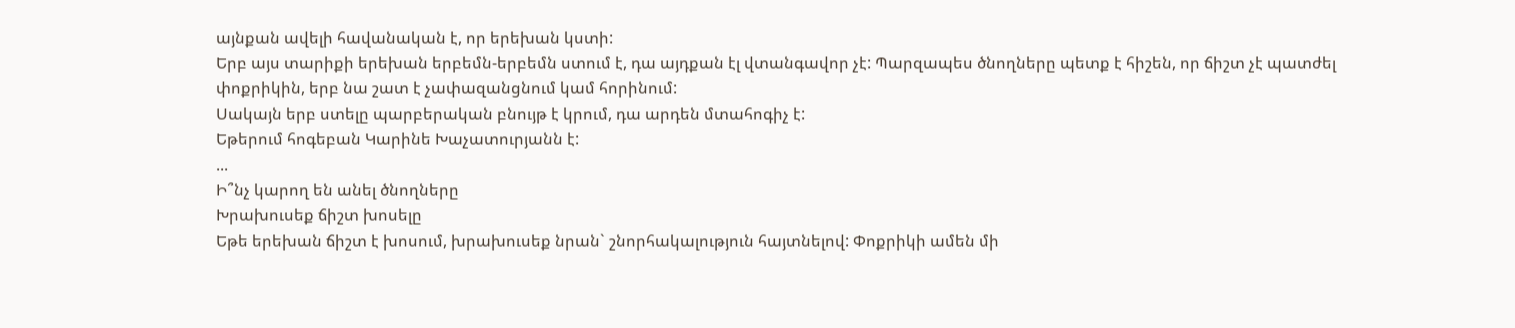այնքան ավելի հավանական է, որ երեխան կստի:
Երբ այս տարիքի երեխան երբեմն-երբեմն ստում է, դա այդքան էլ վտանգավոր չէ: Պարզապես ծնողները պետք է հիշեն, որ ճիշտ չէ պատժել փոքրիկին, երբ նա շատ է չափազանցնում կամ հորինում:
Սակայն երբ ստելը պարբերական բնույթ է կրում, դա արդեն մտահոգիչ է:
Եթերում հոգեբան Կարինե Խաչատուրյանն է:
...
Ի՞նչ կարող են անել ծնողները
Խրախուսեք ճիշտ խոսելը
Եթե երեխան ճիշտ է խոսում, խրախուսեք նրան` շնորհակալություն հայտնելով: Փոքրիկի ամեն մի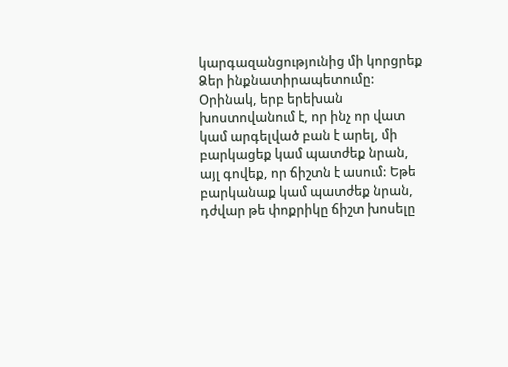կարգազանցությունից մի կորցրեք Ձեր ինքնատիրապետումը: Օրինակ, երբ երեխան խոստովանում է, որ ինչ որ վատ կամ արգելված բան է արել, մի բարկացեք կամ պատժեք նրան, այլ գովեք, որ ճիշտն է ասում: Եթե բարկանաք կամ պատժեք նրան, դժվար թե փոքրիկը ճիշտ խոսելը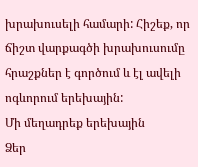խրախուսելի համարի: Հիշեք, որ ճիշտ վարքագծի խրախուսումը հրաշքներ է գործում և էլ ավելի ոգևորում երեխային:
Մի մեղադրեք երեխային
Ձեր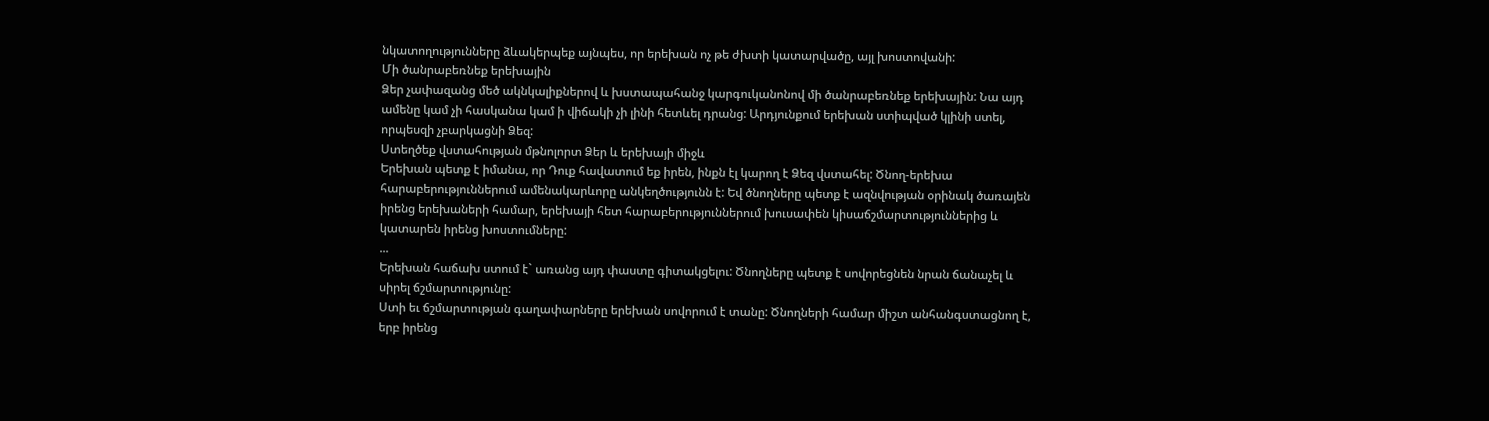նկատողությունները ձևակերպեք այնպես, որ երեխան ոչ թե ժխտի կատարվածը, այլ խոստովանի:
Մի ծանրաբեռնեք երեխային
Ձեր չափազանց մեծ ակնկալիքներով և խստապահանջ կարգուկանոնով մի ծանրաբեռնեք երեխային: Նա այդ ամենը կամ չի հասկանա կամ ի վիճակի չի լինի հետևել դրանց: Արդյունքում երեխան ստիպված կլինի ստել, որպեսզի չբարկացնի Ձեզ:
Ստեղծեք վստահության մթնոլորտ Ձեր և երեխայի միջև
Երեխան պետք է իմանա, որ Դուք հավատում եք իրեն, ինքն էլ կարող է Ձեզ վստահել: Ծնող-երեխա հարաբերություններում ամենակարևորը անկեղծությունն է: Եվ ծնողները պետք է ազնվության օրինակ ծառայեն իրենց երեխաների համար, երեխայի հետ հարաբերություններում խուսափեն կիսաճշմարտություններից և կատարեն իրենց խոստումները:
...
Երեխան հաճախ ստում է` առանց այդ փաստը գիտակցելու: Ծնողները պետք է սովորեցնեն նրան ճանաչել և սիրել ճշմարտությունը:
Ստի եւ ճշմարտության գաղափարները երեխան սովորում է տանը: Ծնողների համար միշտ անհանգստացնող է, երբ իրենց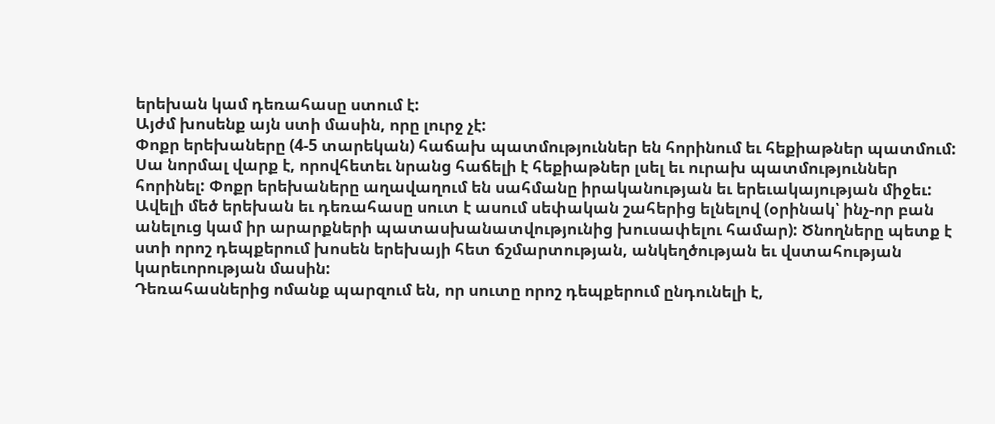երեխան կամ դեռահասը ստում է:
Այժմ խոսենք այն ստի մասին, որը լուրջ չէ:
Փոքր երեխաները (4-5 տարեկան) հաճախ պատմություններ են հորինում եւ հեքիաթներ պատմում: Սա նորմալ վարք է, որովհետեւ նրանց հաճելի է հեքիաթներ լսել եւ ուրախ պատմություններ հորինել: Փոքր երեխաները աղավաղում են սահմանը իրականության եւ երեւակայության միջեւ:
Ավելի մեծ երեխան եւ դեռահասը սուտ է ասում սեփական շահերից ելնելով (օրինակ՝ ինչ-որ բան անելուց կամ իր արարքների պատասխանատվությունից խուսափելու համար): Ծնողները պետք է ստի որոշ դեպքերում խոսեն երեխայի հետ ճշմարտության, անկեղծության եւ վստահության կարեւորության մասին:
Դեռահասներից ոմանք պարզում են, որ սուտը որոշ դեպքերում ընդունելի է,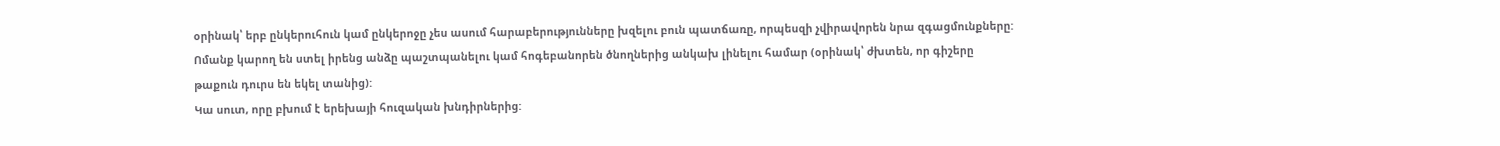օրինակ՝ երբ ընկերուհուն կամ ընկերոջը չես ասում հարաբերությունները խզելու բուն պատճառը, որպեսզի չվիրավորեն նրա զգացմունքները: Ոմանք կարող են ստել իրենց անձը պաշտպանելու կամ հոգեբանորեն ծնողներից անկախ լինելու համար (օրինակ՝ ժխտեն, որ գիշերը թաքուն դուրս են եկել տանից):
Կա սուտ, որը բխում է երեխայի հուզական խնդիրներից: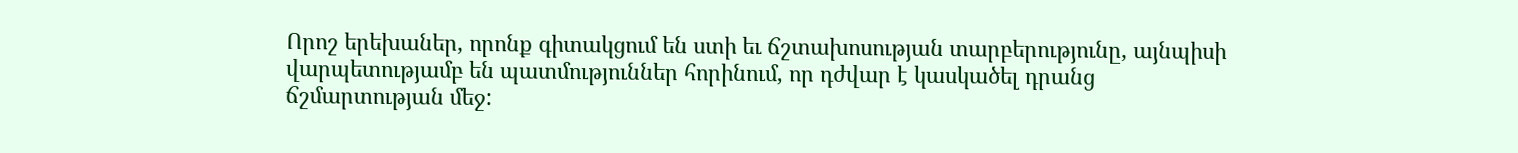Որոշ երեխաներ, որոնք գիտակցում են ստի եւ ճշտախոսության տարբերությունը, այնպիսի վարպետությամբ են պատմություններ հորինում, որ դժվար է կասկածել դրանց ճշմարտության մեջ: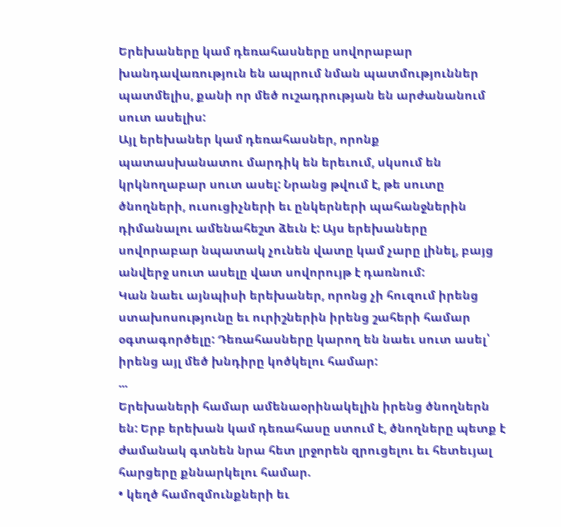Երեխաները կամ դեռահասները սովորաբար խանդավառություն են ապրում նման պատմություններ պատմելիս, քանի որ մեծ ուշադրության են արժանանում սուտ ասելիս:
Այլ երեխաներ կամ դեռահասներ, որոնք պատասխանատու մարդիկ են երեւում, սկսում են կրկնողաբար սուտ ասել: Նրանց թվում է, թե սուտը ծնողների, ուսուցիչների եւ ընկերների պահանջներին դիմանալու ամենահեշտ ձեւն է: Այս երեխաները սովորաբար նպատակ չունեն վատը կամ չարը լինել, բայց անվերջ սուտ ասելը վատ սովորույթ է դառնում:
Կան նաեւ այնպիսի երեխաներ, որոնց չի հուզում իրենց ստախոսությունը եւ ուրիշներին իրենց շահերի համար օգտագործելը: Դեռահասները կարող են նաեւ սուտ ասել՝ իրենց այլ մեծ խնդիրը կոծկելու համար:
...
Երեխաների համար ամենաօրինակելին իրենց ծնողներն են: Երբ երեխան կամ դեռահասը ստում է, ծնողները պետք է ժամանակ գտնեն նրա հետ լրջորեն զրուցելու եւ հետեւյալ հարցերը քննարկելու համար.
• կեղծ համոզմունքների եւ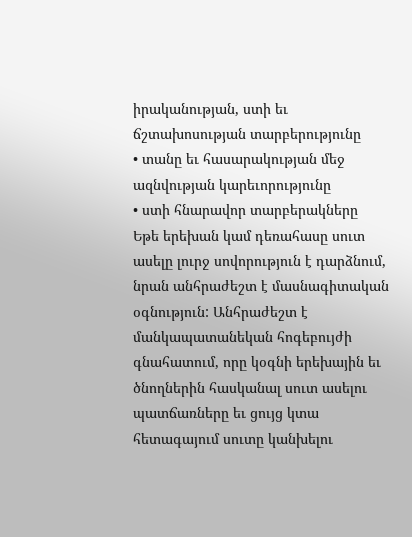իրականության, ստի եւ ճշտախոսության տարբերությունը
• տանը եւ հասարակության մեջ ազնվության կարեւորությունը
• ստի հնարավոր տարբերակները
Եթե երեխան կամ դեռահասը սուտ ասելը լուրջ սովորություն է դարձնում, նրան անհրաժեշտ է մասնագիտական օգնություն: Անհրաժեշտ է մանկապատանեկան հոգեբույժի գնահատում, որը կօգնի երեխային եւ ծնողներին հասկանալ սուտ ասելու պատճառները եւ ցույց կտա հետագայում սուտը կանխելու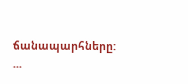ճանապարհները:
...